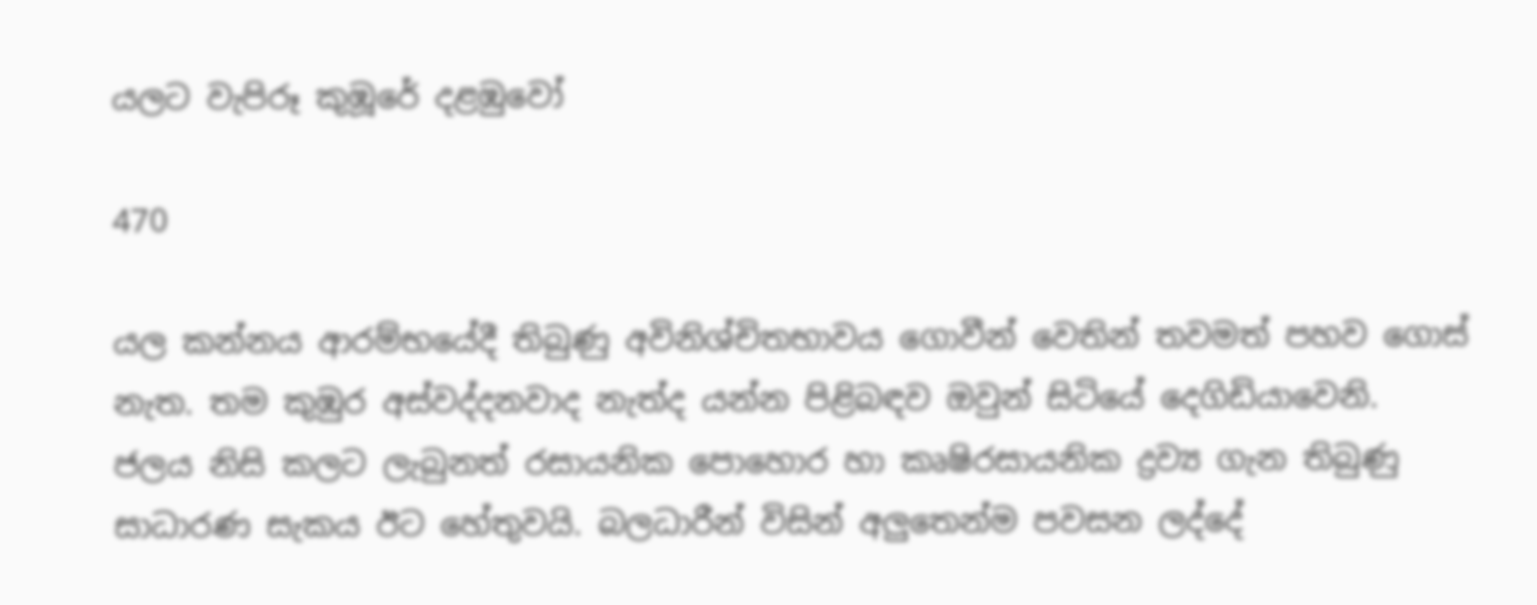යලට වැපිරූ කුඹූරේ දළඹුවෝ

470

යල කන්නය ආරම්භයේදී තිබුණු අවිනිශ්චිතභාවය ගොවීන් වෙතින් තවමත් පහව ගොස් නැත. තම කුඹුර අස්වද්දනවාද නැත්ද යන්න පිළිබඳව ඔවුන් සිටියේ දෙගිඩියාවෙනි. ජලය නිසි කලට ලැබුනත් රසායනික පොහොර හා කෘෂිරසායනික ද්‍රව්‍ය ගැන තිබුණු සාධාරණ සැකය ඊට හේතුවයි. බලධාරීන් විසින් අලුතෙන්ම පවසන ලද්දේ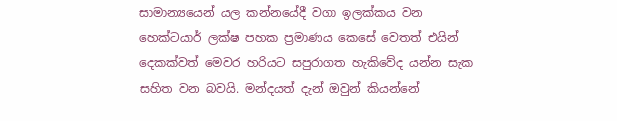සාමාන්‍යයෙන් යල කන්නයේදී වගා ඉලක්කය වන හෙක්ටයාර් ලක්ෂ පහක ප්‍රමාණය කෙසේ වෙතත් එයින් දෙකක්වත් මෙවර හරියට සපුරාගත හැකිවේද යන්න සැක සහිත වන බවයි. මන්දයත් දැන් ඔවුන් කියන්නේ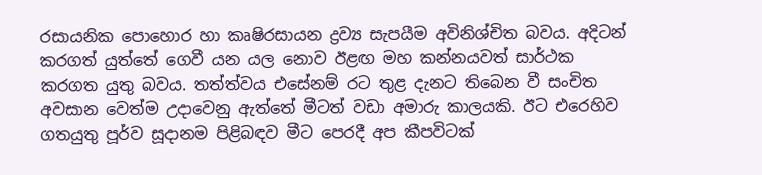රසායනික පොහොර හා කෘෂිරසායන ද්‍රව්‍ය සැපයීම අවිනිශ්චිත බවය. අදිටන් කරගත් යුත්තේ ගෙවී යන යල නොව ඊළඟ මහ කන්නයවත් සාර්ථක කරගත යුතු බවය. තත්ත්වය එසේනම් රට තුළ දැනට තිබෙන වී සංචිත අවසාන වෙත්ම උදාවෙනු ඇත්තේ මීටත් වඩා අමාරු කාලයකි. ඊට එරෙහිව ගතයුතු පූර්ව සූදානම පිළිබඳව මීට පෙරදී අප කීපවිටක්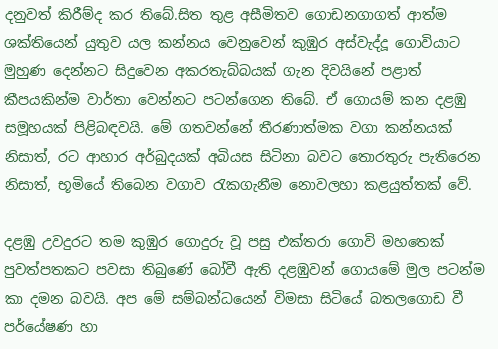දනුවත් කිරීම්ද කර තිබේ.සිත තුළ අසීමිතව ගොඩනගාගත් ආත්ම ශක්තියෙන් යුතුව යල කන්නය වෙනුවෙන් කුඹුර අස්වැද්දූ ගොවියාට මුහුණ දෙන්නට සිදුවෙන අකරතැබ්බයක් ගැන දිවයිනේ පළාත් කීපයකින්ම වාර්තා වෙන්නට පටන්ගෙන තිබේ. ඒ ගොයම් කන දළඹු සමූහයක් පිළිබඳවයි. මේ ගතවන්නේ තීරණාත්මක වගා කන්නයක් නිසාත්, රට ආහාර අර්බුදයක් අබියස සිටිනා බවට තොරතුරු පැතිරෙන නිසාත්, භූමියේ තිබෙන වගාව රැකගැනීම නොවලහා කළයුත්තක් වේ.

දළඹු උවදුරට තම කුඹුර ගොදුරු වූ පසු එක්තරා ගොවි මහතෙක් පුවත්පතකට පවසා තිබුණේ බෝවී ඇති දළඹුවන් ගොයමේ මුල පටන්ම කා දමන බවයි. අප මේ සම්බන්ධයෙන් විමසා සිටියේ බතලගොඩ වී පර්යේෂණ හා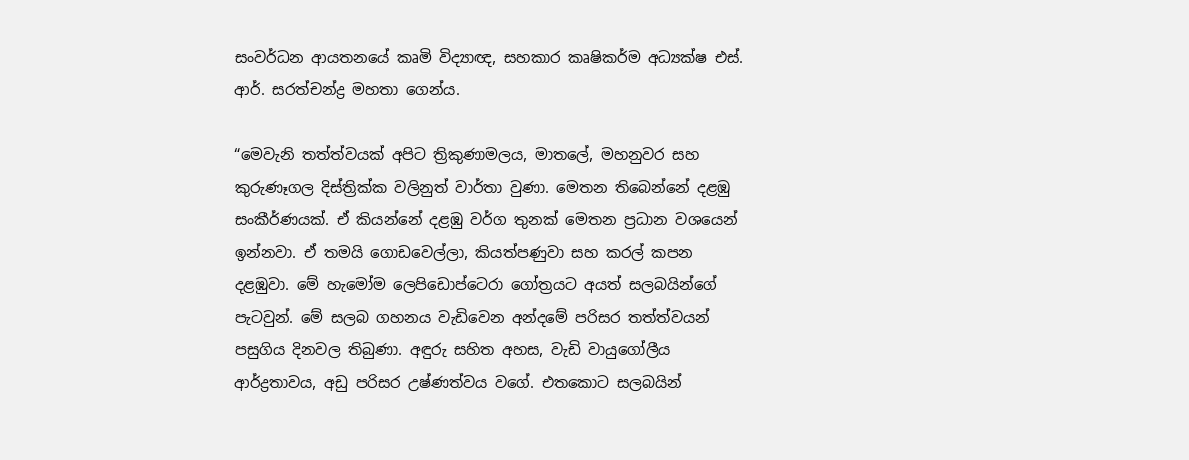සංවර්ධන ආයතනයේ කෘමි විද්‍යාඥ, සහකාර කෘෂිකර්ම අධ්‍යක්ෂ එස්. ආර්. සරත්චන්ද්‍ර මහතා ගෙන්ය.

“මෙවැනි තත්ත්වයක් අපිට ත්‍රිකුණාමලය, මාතලේ, මහනුවර සහ කුරුණෑගල දිස්ත්‍රික්ක වලිනුත් වාර්තා වුණා. මෙතන තිබෙන්නේ දළඹු සංකීර්ණයක්. ඒ කියන්නේ දළඹු වර්ග තුනක් මෙතන ප්‍රධාන වශයෙන් ඉන්නවා. ඒ තමයි ගොඩවෙල්ලා, කියත්පණුවා සහ කරල් කපන දළඹුවා. මේ හැමෝම ලෙපිඩොප්ටෙරා ගෝත්‍රයට අයත් සලබයින්ගේ පැටවුන්. මේ සලබ ගහනය වැඩිවෙන අන්දමේ පරිසර තත්ත්වයන් පසුගිය දිනවල තිබුණා. අඳුරු සහිත අහස, වැඩි වායුගෝලීය ආර්ද්‍රතාවය, අඩු පරිසර උෂ්ණත්වය වගේ. එතකොට සලබයින්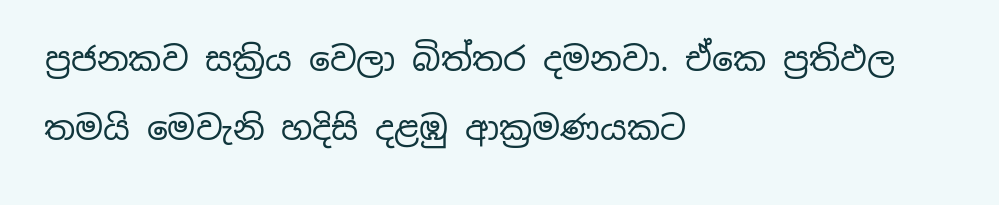ප්‍රජනකව සක්‍රිය වෙලා බිත්තර දමනවා. ඒකෙ ප්‍රතිඵල තමයි මෙවැනි හදිසි දළඹු ආක්‍රමණයකට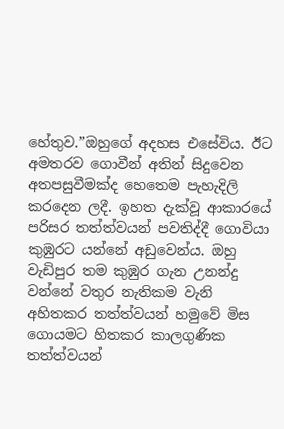හේතුව.”ඔහුගේ අදහස එසේවිය. ඊට අමතරව ගොවීන් අතින් සිදුවෙන අතපසුවීමක්ද හෙතෙම පැහැදිලි කරදෙන ලදී. ඉහත දැක්වූ ආකාරයේ පරිසර තත්ත්වයන් පවතිද්දී ගොවියා කුඹුරට යන්නේ අඩුවෙන්ය. ඔහු වැඩිපුර තම කුඹුර ගැන උනන්දු වන්නේ වතුර නැතිකම වැනි අහිතකර තත්ත්වයන් හමුවේ මිස ගොයමට හිතකර කාලගුණික තත්ත්වයන්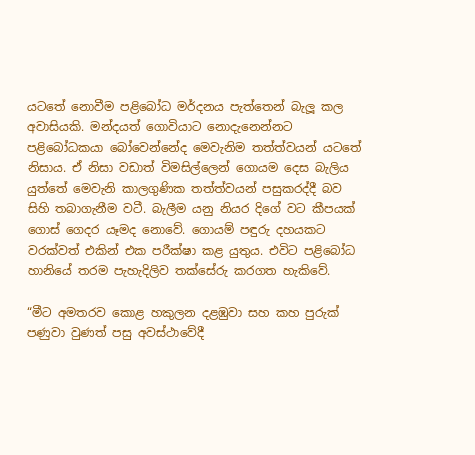යටතේ නොවීම පළිබෝධ මර්දනය පැත්තෙන් බැලූ කල අවාසියකි. මන්දයත් ගොවියාට නොදැනෙන්නට පළිබෝධකයා බෝවෙන්නේද මෙවැනිම තත්ත්වයන් යටතේ නිසාය. ඒ නිසා වඩාත් විමසිල්ලෙන් ගොයම දෙස බැලිය යුත්තේ මෙවැනි කාලගුණික තත්ත්වයන් පසුකරද්දී බව සිහි තබාගැනීම වටී. බැලීම යනු නියර දිගේ වට කීපයක් ගොස් ගෙදර යෑමද නොවේ. ගොයම් පඳුරු දහයකට වරක්වත් එකින් එක පරීක්ෂා කළ යුතුය. එවිට පළිබෝධ හානියේ තරම පැහැදිලිව තක්සේරු කරගත හැකිවේ.

“මීට අමතරව කොළ හකුලන දළඹුවා සහ කහ පුරුක් පණුවා වුණත් පසු අවස්ථාවේදී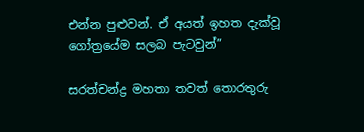එන්න පුළුවන්. ඒ අයත් ඉහත දැක්වූ ගෝත්‍රයේම සලබ පැටවුන්”

සරත්චන්ද්‍ර මහතා තවත් තොරතුරු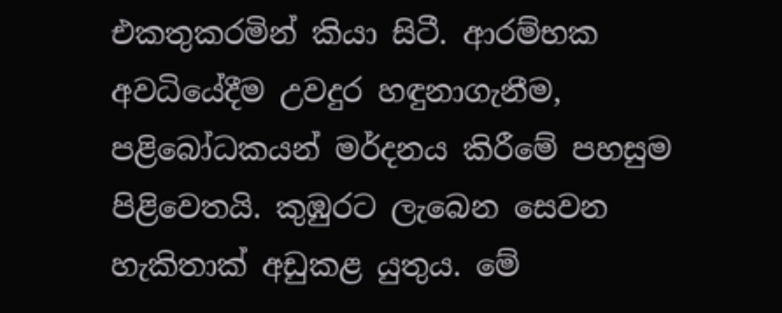එකතුකරමින් කියා සිටී. ආරම්භක අවධියේදීම උවදුර හඳුනාගැනීම, පළිබෝධකයන් මර්දනය කිරීමේ පහසුම පිළිවෙතයි. කුඹුරට ලැබෙන සෙවන හැකිතාක් අඩුකළ යුතුය. මේ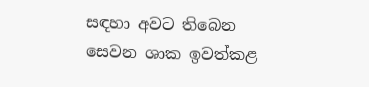සඳහා අවට තිබෙන සෙවන ශාක ඉවත්කළ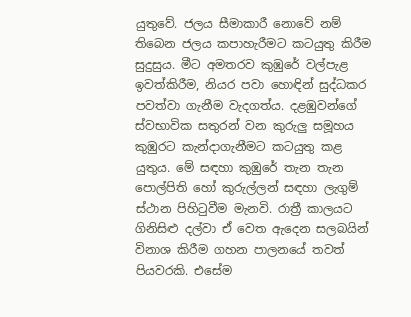යුතුවේ. ජලය සීමාකාරී නොවේ නම් තිබෙන ජලය කපාහැරීමට කටයුතු කිරීම සුදුසුය. මීට අමතරව කුඹුරේ වල්පැළ ඉවත්කිරීම, නියර පවා හොඳින් සුද්ධකර පවත්වා ගැනීම වැදගත්ය. දළඹුවන්ගේ ස්වභාවික සතුරන් වන කුරුලු සමූහය කුඹුරට කැන්දාගැනීමට කටයුතු කළ යුතුය. මේ සඳහා කුඹුරේ තැන තැන පොල්පිති හෝ කුරුල්ලන් සඳහා ලැගුම් ස්ථාන පිහිටුවීම මැනවි. රාත්‍රී කාලයට ගිනිසිළු දල්වා ඒ වෙත ඇදෙන සලබයින් විනාශ කිරීම ගහන පාලනයේ තවත් පියවරකි. එසේම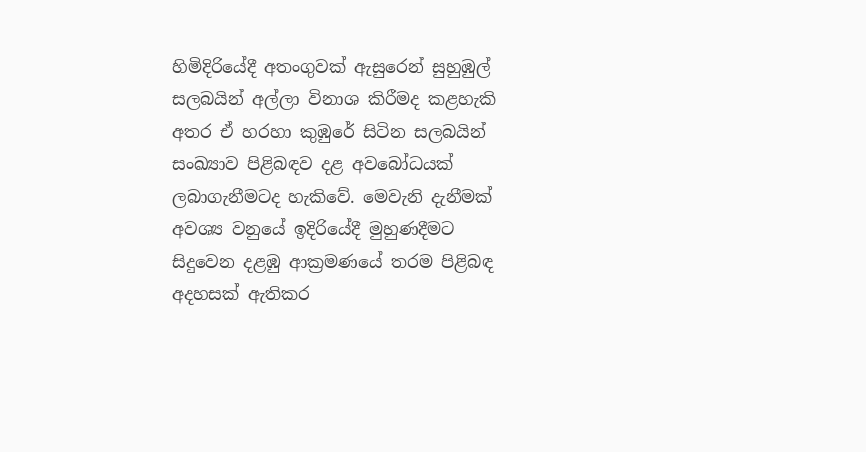හිමිදිරියේදී අතංගුවක් ඇසුරෙන් සුහුඹුල් සලබයින් අල්ලා විනාශ කිරීමද කළහැකි අතර ඒ හරහා කුඹුරේ සිටින සලබයින් සංඛ්‍යාව පිළිබඳව දළ අවබෝධයක් ලබාගැනීමටද හැකිවේ. මෙවැනි දැනීමක් අවශ්‍ය වනුයේ ඉදිරියේදී මුහුණදීමට සිදුවෙන දළඹු ආක්‍රමණයේ තරම පිළිබඳ අදහසක් ඇතිකර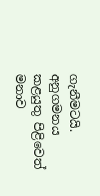ගැනීමටයි. අනුගමනය කළයුතු පිළිවෙත් මනාව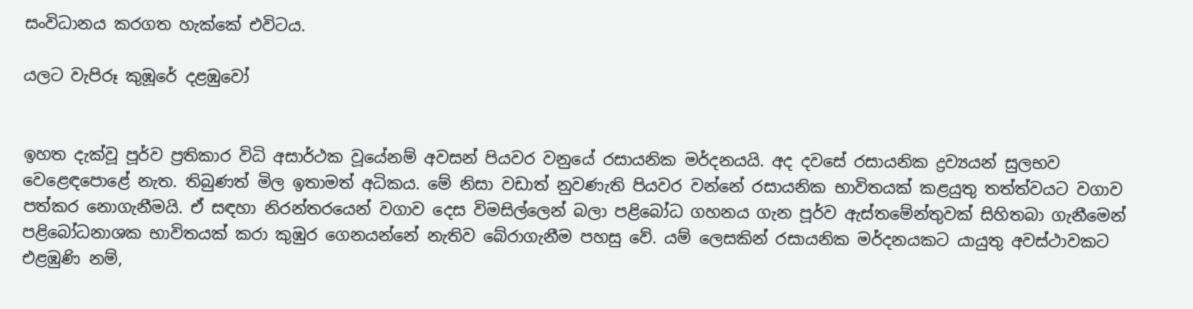සංවිධානය කරගත හැක්කේ එවිටය.

යලට වැපිරූ කුඹූරේ දළඹුවෝ


ඉහත දැක්වූ පූර්ව ප්‍රතිකාර විධි අසාර්ථක වූයේනම් අවසන් පියවර වනුයේ රසායනික මර්දනයයි. අද දවසේ රසායනික ද්‍රව්‍යයන් සුලභව වෙළෙඳපොළේ නැත. තිබුණත් මිල ඉතාමත් අධිකය. මේ නිසා වඩාත් නුවණැති පියවර වන්නේ රසායනික භාවිතයක් කළයුතු තත්ත්වයට වගාව පත්කර නොගැනීමයි. ඒ සඳහා නිරන්තරයෙන් වගාව දෙස විමසිල්ලෙන් බලා පළිබෝධ ගහනය ගැන පූර්ව ඇස්තමේන්තුවක් සිහිතබා ගැනීමෙන් පළිබෝධනාශක භාවිතයක් කරා කුඹුර ගෙනයන්නේ නැතිව බේරාගැනීම පහසු වේ. යම් ලෙසකින් රසායනික මර්දනයකට යායුතු අවස්ථාවකට එළඹුණි නම්,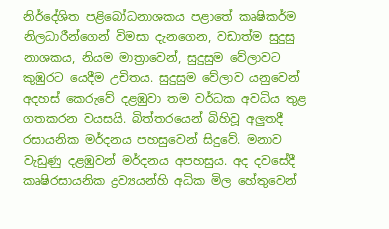නිර්දේශිත පළිබෝධනාශකය පළාතේ කෘෂිකර්ම නිලධාරීන්ගෙන් විමසා දැනගෙන, වඩාත්ම සුදුසු නාශකය, නියම මාත්‍රාවෙන්, සුදුසුම වේලාවට කුඹුරට යෙදීම උචිතය. සුදුසුම වේලාව යනුවෙන් අදහස් කෙරුවේ දළඹුවා තම වර්ධක අවධිය තුළ ගතකරන වයසයි. බිත්තරයෙන් බිහිවූ අලුතදී රසායනික මර්දනය පහසුවෙන් සිදුවේ. මනාව වැඩුණු දළඹුවන් මර්දනය අපහසුය. අද දවසේදී කෘෂිරසායනික ද්‍රව්‍යයන්හි අධික මිල හේතුවෙන්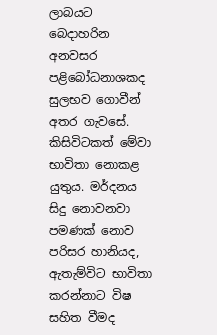ලාබයට බෙදාහරින අනවසර පළිබෝධනාශකද සුලභව ගොවීන් අතර ගැවසේ. කිසිවිටකත් මේවා භාවිතා නොකළ යුතුය. මර්දනය සිදු නොවනවා පමණක් නොව පරිසර හානියද, ඇතැම්විට භාවිතා කරන්නාට විෂ සහිත වීමද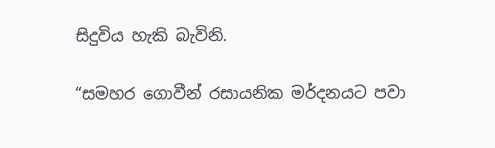සිදුවිය හැකි බැවිනි.

“සමහර ගොවීන් රසායනික මර්දනයට පවා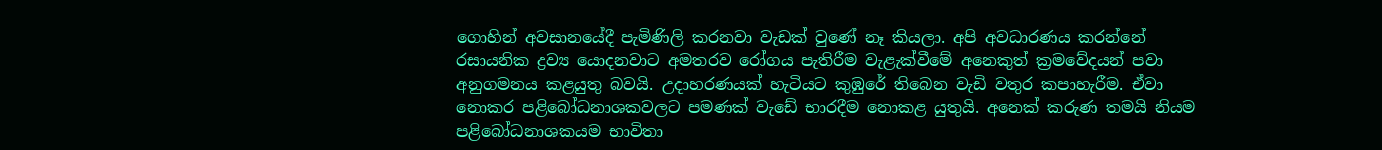ගොහින් අවසානයේදී පැමිණිලි කරනවා වැඩක් වුණේ නෑ කියලා. අපි අවධාරණය කරන්නේ රසායනික ද්‍රව්‍ය යොදනවාට අමතරව රෝගය පැතිරීම වැළැක්වීමේ අනෙකුත් ක්‍රමවේදයන් පවා අනුගමනය කළයුතු බවයි. උදාහරණයක් හැටියට කුඹුරේ තිබෙන වැඩි වතුර කපාහැරීම. ඒවා නොකර පළිබෝධනාශකවලට පමණක් වැඩේ භාරදීම නොකළ යුතුයි. අනෙක් කරුණ තමයි නියම පළිබෝධනාශකයම භාවිතා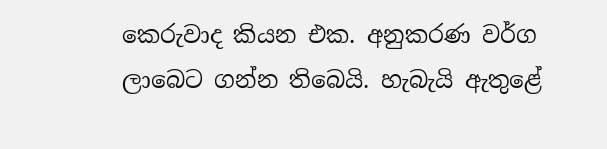කෙරුවාද කියන එක. අනුකරණ වර්ග ලාබෙට ගන්න තිබෙයි. හැබැයි ඇතුළේ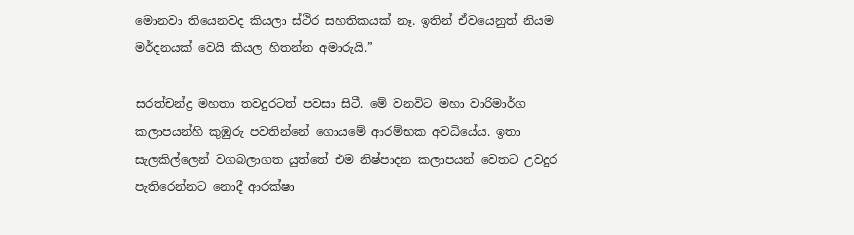මොනවා තියෙනවද කියලා ස්ථිර සහතිකයක් නෑ. ඉතින් ඒවයෙනුත් නියම මර්දනයක් වෙයි කියල හිතන්න අමාරුයි.”

සරත්චන්ද්‍ර මහතා තවදුරටත් පවසා සිටී. මේ වනවිට මහා වාරිමාර්ග කලාපයන්හි කුඹුරු පවතින්නේ ගොයමේ ආරම්භක අවධියේය. ඉතා සැලකිල්ලෙන් වගබලාගත යුත්තේ එම නිෂ්පාදන කලාපයන් වෙතට උවදුර පැතිරෙන්නට නොදී ආරක්ෂා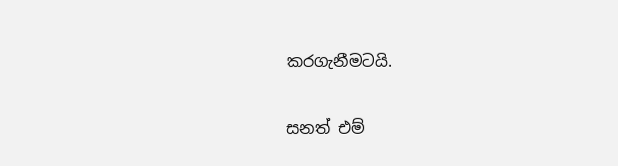කරගැනීමටයි.

සනත් එම්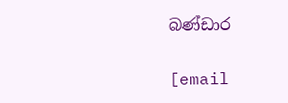බණ්ඩාර

[email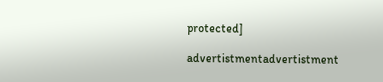protected]

advertistmentadvertistment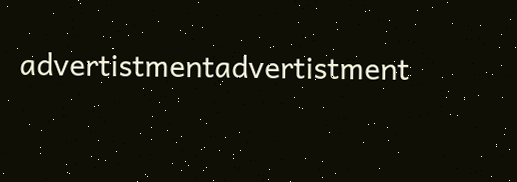advertistmentadvertistment